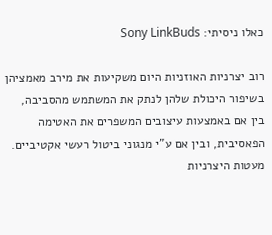כאלו ניסיתי: Sony LinkBuds

רוב יצרניות האוזניות היום משקיעות את מירב מאמציהן בשיפור היכולת שלהן לנתק את המשתמש מהסביבה, בין אם באמצעות עיצובים המשפרים את האטימה הפאסיבית, ובין אם ע”י מנגוני ביטול רעשי אקטיביים. מעטות היצרניות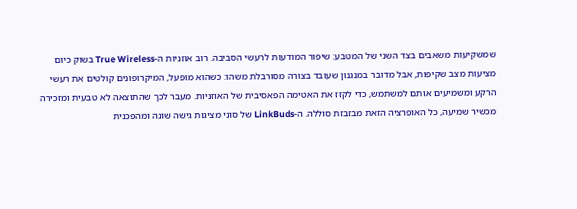שמשקיעות משאבים בצד השני של המטבע: שיפור המודעות לרעשי הסביבה. רוב אוזניות ה-True Wireless בשוק כיום מציעות מצב שקיפות, אבל מדובר במנגנון שעובד בצורה מסורבלת משהו: כשהוא מופעל, המיקרופונים קולטים את רעשי הרקע ומשמיעים אותם למשתמש, כדי לקזז את האטימה הפאסיבית של האוזניות. מעבר לכך שהתוצאה לא טבעית ומזכירה מכשיר שמיעה, כל האופרציה הזאת מבזבזת סוללה. ה-LinkBuds של סוני מציגות גישה שונה ומהפכנית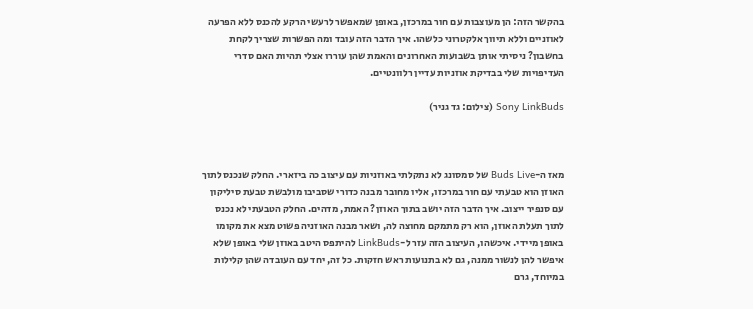בהקשר הזה: הן מעוצבות עם חור במרכזן, באופן שמאפשר לרעשי הרקע להכנס ללא הפרעה לאוזניים וללא תיווך אלקטרוני כלשהו. איך הדבר הזה עובד ומה הפשרות שצריך לקחת בחשבון? ניסיתי אותן בשבועות האחרונים והאמת שהן עוררו אצלי תהיות האם סדרי העדיפויות שלי בבדיקת אוזניות עדיין רלוונטיים.

Sony LinkBuds (צילום: גד גניר)



מאז ה-Buds Live של סמסונג לא נתקלתי באוזניות עם עיצוב כה ביזארי. החלק שנכנס לתוך האוזן הוא טבעתי עם חור במרכזו, אליו מחובר מבנה כדורי שסביבו מולבשת טבעת סיליקון עם סנפיר ייצוב. איך הדבר הזה יושב בתוך האוזן? האמת, מדהים. החלק הטבעתי לא נכנס לתוך תעלת האוזן, הוא רק מתמקם מחוצה לה, ושאר מבנה האוזניה פשוט מצא את מקומו באופן מיידי. איכשהו, העיצוב הזה עזר ל-LinkBuds להיתפס היטב באוזן שלי באופן שלא איפשר להן לנשור ממנה, גם לא בתנועות ראש חזקות. כל זה, יחד עם העובדה שהן קלילות במיוחד, גרם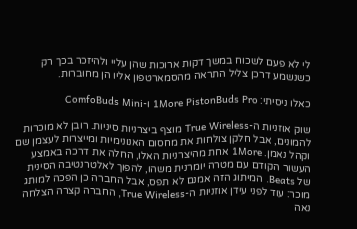לי לא פעם לשכוח במשך דקות ארוכות שהן עליי ולהיזכר בכך רק כשנשמע דרכן צליל התראה מהסמארטפון אליו הן מחוברות.

כאלו ניסיתי: 1More PistonBuds Pro ו-ComfoBuds Mini

שוק אוזניות ה-True Wireless מוצף ביצרניות סיניות. רובן לא מוכרות להמונים, אבל חלקן צולחות את מחסום האנונימיות ומייצרות לעצמן שם וקהל נאמן. 1More אחת מהיצרניות האלו, החלה את דרכה באמצע העשור הקודם עם מטרה יומרנית משהו, להפוך לאלטרנטיבה הסינית של Beats. המיתוג הזה אמנם לא תפס, אבל החברה כן הפכה למותג מוכר: עוד לפני עידן אוזניות ה-True Wireless, החברה קצרה הצלחה נאה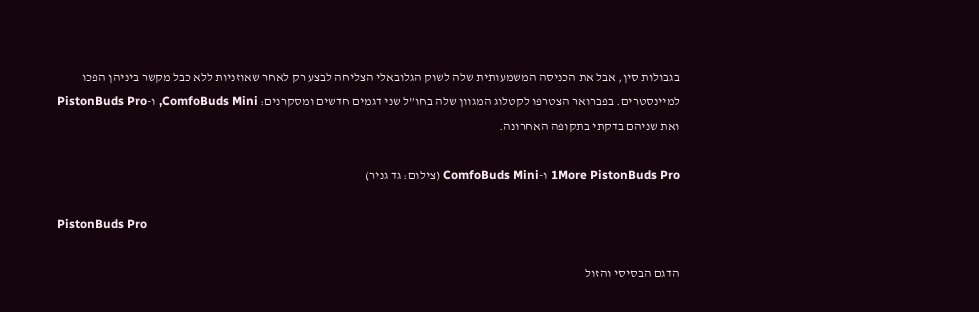בגבולות סין, אבל את הכניסה המשמעותית שלה לשוק הגלובאלי הצליחה לבצע רק לאחר שאוזניות ללא כבל מקשר ביניהן הפכו למיינסטרים. בפברואר הצטרפו לקטלוג המגוון שלה בחו”ל שני דגמים חדשים ומסקרנים: ComfoBuds Mini, ו-PistonBuds Pro ואת שניהם בדקתי בתקופה האחרונה.

1More PistonBuds Pro ו-ComfoBuds Mini (צילום: גד גניר)

PistonBuds Pro

הדגם הבסיסי והזול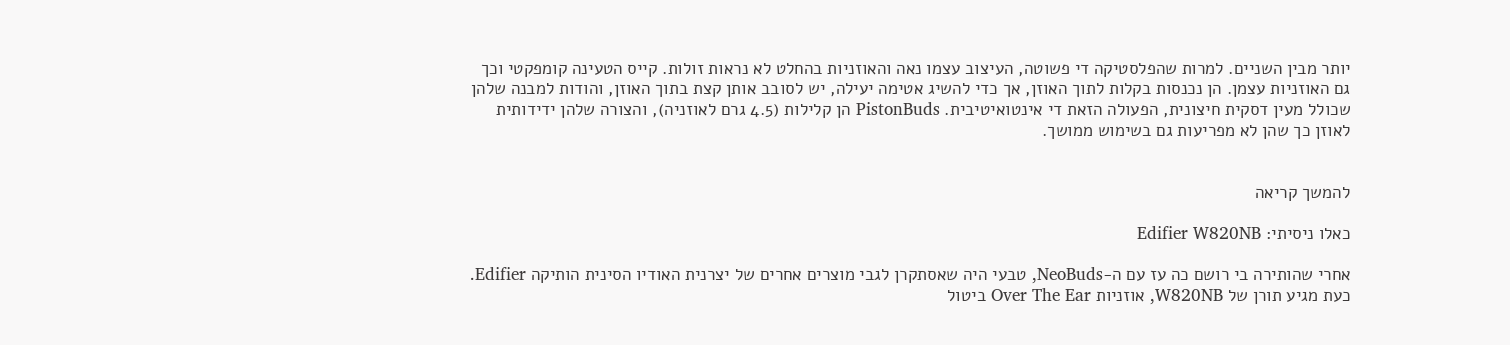יותר מבין השניים. למרות שהפלסטיקה די פשוטה, העיצוב עצמו נאה והאוזניות בהחלט לא נראות זולות. קייס הטעינה קומפקטי וכך גם האוזניות עצמן. הן נכנסות בקלות לתוך האוזן, אך כדי להשיג אטימה יעילה, יש לסובב אותן קצת בתוך האוזן, והודות למבנה שלהן שכולל מעין דסקית חיצונית, הפעולה הזאת די אינטואיטיבית. PistonBuds הן קלילות (4.5 גרם לאוזניה), והצורה שלהן ידידותית לאוזן כך שהן לא מפריעות גם בשימוש ממושך.


להמשך קריאה

כאלו ניסיתי: Edifier W820NB

אחרי שהותירה בי רושם כה עז עם ה-NeoBuds, טבעי היה שאסתקרן לגבי מוצרים אחרים של יצרנית האודיו הסינית הותיקה Edifier. כעת מגיע תורן של W820NB, אוזניות Over The Ear ביטול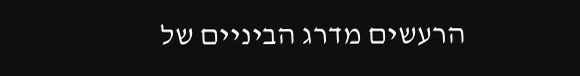הרעשים מדרג הביניים של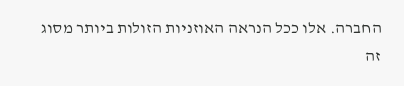החברה. אלו ככל הנראה האוזניות הזולות ביותר מסוג זה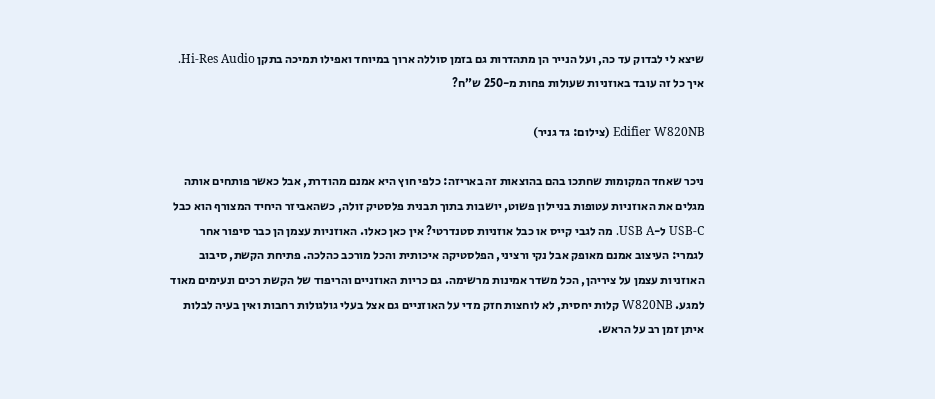שיצא לי לבדוק עד כה, ועל הנייר הן מתהדרות גם בזמן סוללה ארוך במיוחד ואפילו תמיכה בתקן Hi-Res Audio. איך כל זה עובד באוזניות שעולות פחות מ-250 ש”ח?

Edifier W820NB (צילום: גד גניר)

ניכר שאחד המקומות שחתכו בהם בהוצאות זה באריזה: כלפי חוץ היא אמנם מהודרת, אבל כאשר פותחים אותה מגלים את האוזניות עטופות בניילון פשוט, יושבות בתוך תבנית פלסטיק זולה, כשהאביזר היחיד המצורף הוא כבל USB-C ל-USB A. מה לגבי קייס או כבל אוזניות סטנדרטי? אין כאן כאלו. האוזניות עצמן הן כבר סיפור אחר לגמרי: העיצוב אמנם מאופק אבל נקי ורציני, הפלסטיקה איכותית והכל מורכב כהלכה. פתיחת הקשת, סיבוב האוזניות עצמן על ציריהן, הכל משדר אמינות מרשימה. גם כריות האוזניים והריפוד של הקשת רכים ונעימים מאוד למגע. W820NB קלות יחסית, לא לוחצות חזק מדי על האוזניים גם אצל בעלי גולגולות רחבות ואין בעיה לבלות איתן זמן רב על הראש.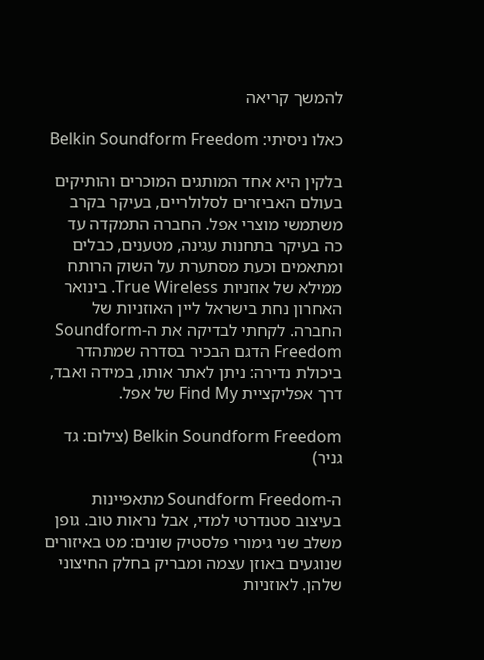להמשך קריאה

כאלו ניסיתי: Belkin Soundform Freedom

בלקין היא אחד המותגים המוכרים והותיקים בעולם האביזרים לסלולריים, בעיקר בקרב משתמשי מוצרי אפל. החברה התמקדה עד כה בעיקר בתחנות עגינה, מטענים, כבלים ומתאמים וכעת מסתערת על השוק הרותח ממילא של אוזניות True Wireless. בינואר האחרון נחת בישראל ליין האוזניות של החברה. לקחתי לבדיקה את ה-Soundform Freedom הדגם הבכיר בסדרה שמתהדר ביכולת נדירה: ניתן לאתר אותו, במידה ואבד, דרך אפליקציית Find My של אפל.

Belkin Soundform Freedom (צילום: גד גניר)

ה-Soundform Freedom מתאפיינות בעיצוב סטנדרטי למדי, אבל נראות טוב. גופן משלב שני גימורי פלסטיק שונים: מט באיזורים שנוגעים באוזן עצמה ומבריק בחלק החיצוני שלהן. לאוזניות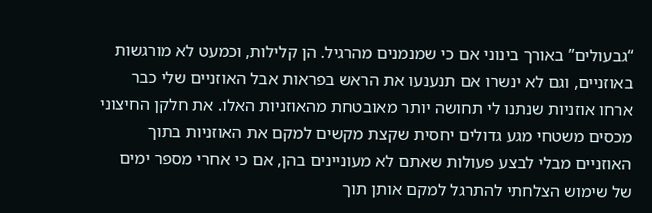“גבעולים” באורך בינוני אם כי שמנמנים מהרגיל. הן קלילות, וכמעט לא מורגשות באוזניים, וגם לא ינשרו אם תנענעו את הראש בפראות אבל האוזניים שלי כבר ארחו אוזניות שנתנו לי תחושה יותר מאובטחת מהאוזניות האלו. את חלקן החיצוני מכסים משטחי מגע גדולים יחסית שקצת מקשים למקם את האוזניות בתוך האוזניים מבלי לבצע פעולות שאתם לא מעוניינים בהן, אם כי אחרי מספר ימים של שימוש הצלחתי להתרגל למקם אותן תוך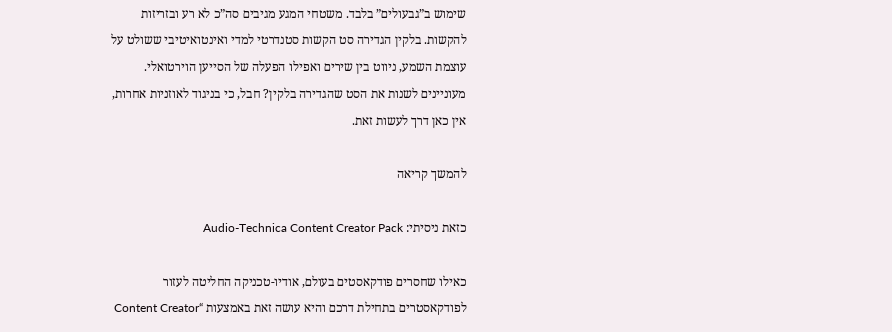שימוש ב”גבעולים” בלבד. משטחי המגע מגיבים סה”כ לא רע ובזריזות להקשות. בלקין הגדירה סט הקשות סטנדרטי למדי ואינטואיטיבי ששולט על עוצמת השמע, ניווט בין שירים ואפילו הפעלה של הסייען הוירטואלי. מעוניינים לשנות את הסט שהגדירה בלקין? חבל, כי בניגוד לאוזניות אחרות, אין כאן דרך לעשות זאת.

להמשך קריאה

כזאת ניסיתי: Audio-Technica Content Creator Pack

כאילו שחסרים פודקאסטים בעולם, אודיו-טכניקה החליטה לעזור לפודקאסטרים בתחילת דרכם והיא עושה זאת באמצעות “Content Creator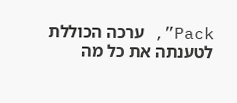Pack”, ערכה הכוללת לטענתה את כל מה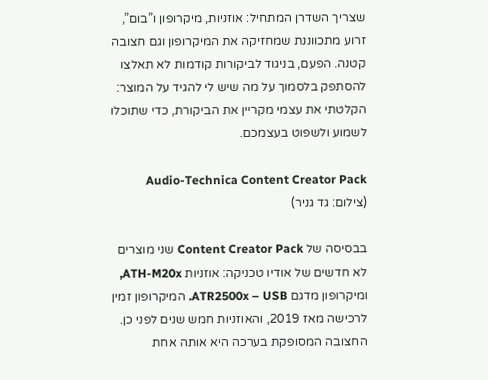שצריך השדרן המתחיל: אוזניות, מיקרופון ו”בום”, זרוע מתכווננת שמחזיקה את המיקרופון וגם חצובה קטנה. הפעם, בניגוד לביקורות קודמות לא תאלצו להסתפק בלסמוך על מה שיש לי להגיד על המוצר: הקלטתי את עצמי מקריין את הביקורת, כדי שתוכלו לשמוע ולשפוט בעצמכם.

Audio-Technica Content Creator Pack (צילום: גד גניר)

בבסיסה של Content Creator Pack שני מוצרים לא חדשים של אודיו טכניקה: אוזניות ATH-M20x, ומיקרופון מדגם ATR2500x – USB. המיקרופון זמין לרכישה מאז 2019, והאוזניות חמש שנים לפני כן. החצובה המסופקת בערכה היא אותה אחת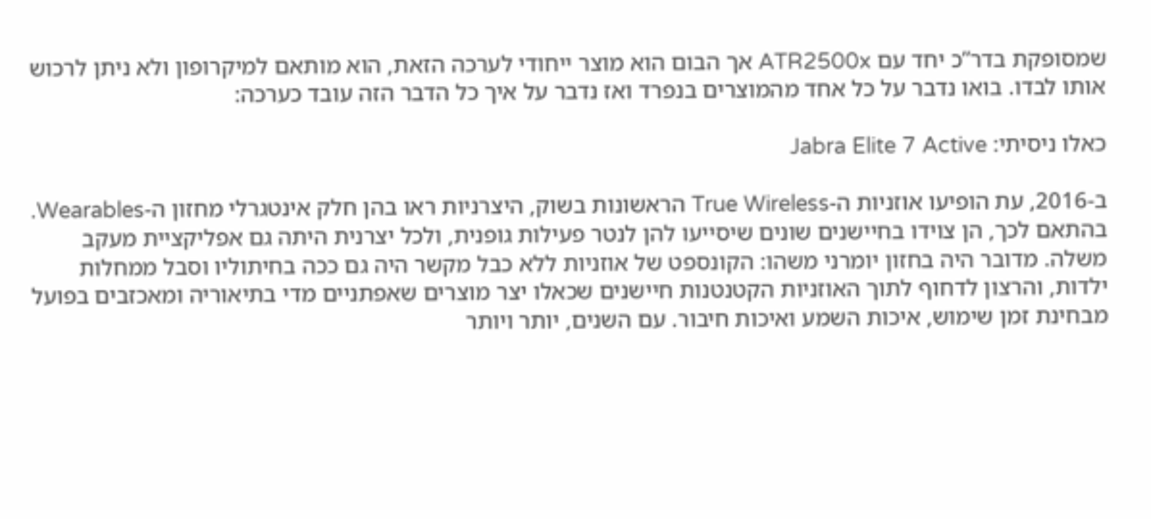שמסופקת בדר”כ יחד עם ATR2500x אך הבום הוא מוצר ייחודי לערכה הזאת, הוא מותאם למיקרופון ולא ניתן לרכוש אותו לבדו. בואו נדבר על כל אחד מהמוצרים בנפרד ואז נדבר על איך כל הדבר הזה עובד כערכה:

כאלו ניסיתי: Jabra Elite 7 Active

ב-2016, עת הופיעו אוזניות ה-True Wireless הראשונות בשוק, היצרניות ראו בהן חלק אינטגרלי מחזון ה-Wearables. בהתאם לכך, הן צוידו בחיישנים שונים שיסייעו להן לנטר פעילות גופנית, ולכל יצרנית היתה גם אפליקציית מעקב משלה. מדובר היה בחזון יומרני משהו: הקונספט של אוזניות ללא כבל מקשר היה גם ככה בחיתוליו וסבל ממחלות ילדות, והרצון לדחוף לתוך האוזניות הקטנטנות חיישנים שכאלו יצר מוצרים שאפתניים מדי בתיאוריה ומאכזבים בפועל מבחינת זמן שימוש, איכות השמע ואיכות חיבור. עם השנים, יותר ויותר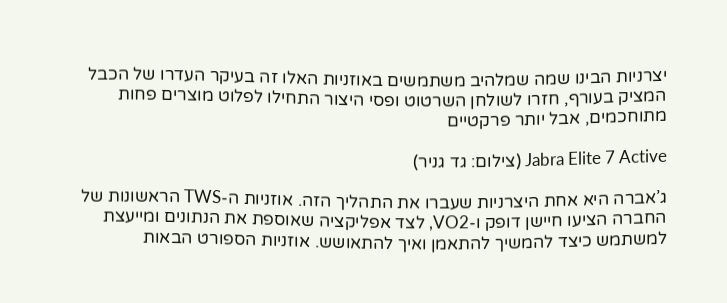יצרניות הבינו שמה שמלהיב משתמשים באוזניות האלו זה בעיקר העדרו של הכבל המציק בעורף, חזרו לשולחן השרטוט ופסי היצור התחילו לפלוט מוצרים פחות מתוחכמים, אבל יותר פרקטיים

Jabra Elite 7 Active (צילום: גד גניר)

ג’אברה היא אחת היצרניות שעברו את התהליך הזה. אוזניות ה-TWS הראשונות של החברה הציעו חיישן דופק ו-VO2, לצד אפליקציה שאוספת את הנתונים ומייעצת למשתמש כיצד להמשיך להתאמן ואיך להתאושש. אוזניות הספורט הבאות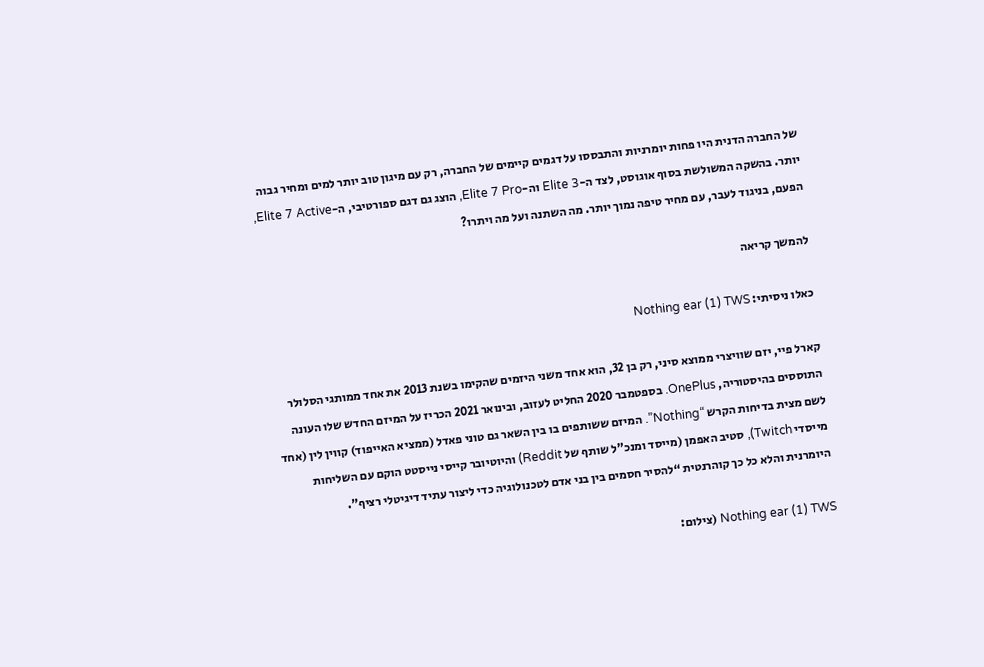של החברה הדנית היו פחות יומרניות והתבססו על דגמים קיימים של החברה, רק עם מיגון טוב יותר למים ומחיר גבוה יותר. בהשקה המשולשת בסוף אוגוסט, לצד ה-Elite 3 וה-Elite 7 Pro, הוצג גם דגם ספורטיבי, ה-Elite 7 Active, הפעם, בניגוד לעבר, עם מחיר טיפה נמוך יותר. מה השתנה ועל מה ויתרו?

להמשך קריאה

כאלו ניסיתי: Nothing ear (1) TWS

קארל פיי, יזם שוויצרי ממוצא סיני, רק בן 32, הוא אחד משני היזמים שהקימו בשנת 2013 את אחד ממותגי הסלולר התוססים בהיסטוריה, OnePlus. בספטמבר 2020 החליט לעזוב, ובינואר 2021 הכריז על המיזם החדש שלו העונה לשם מצית בדיחות הקרש “Nothing”. המיזם ששותפים בו בין השאר גם טוני פאדל (ממציא האייפוד) קווין לין (אחד מייסדי Twitch), סטיב האפמן (מייסד ומנכ”ל שותף של Reddit) והיוטיובר קייסי נייסטט הוקם עם השליחות היומרנית והלא כל כך קוהרנטית “להסיר חסמים בין בני אדם לטכנולוגיה כדי ליצור עתיד דיגיטלי רציף”.

Nothing ear (1) TWS (צילום: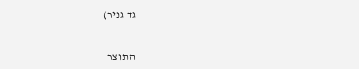גד גניר)


התוצר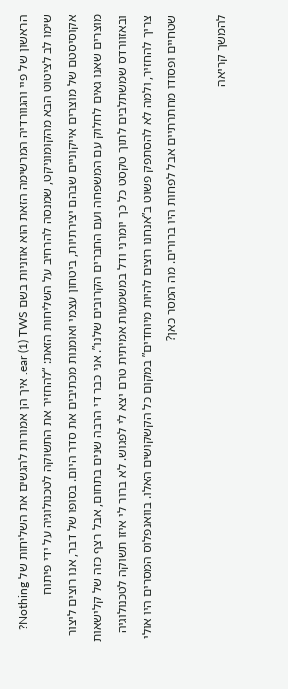הראשון של פיי והגוורדיה המרשימה הזאת הוא אוזניות בשם ear (1) TWS. איך הן אמורות להגשים את השליחות של Nothing? שימו לב לציטוט הבא מהקומוניקט, שמנסה להרחיב על השליחות הזאת: “להחזיר את התשוקה לטכנולוגיה על ידי פיתוח אקוסיסטם של מוצרים אייקוניים שבהם יצירתיות, ביטחון עצמי ואומנות מכתיבים את סדר היום. בסופו של דבר, אנו רוצים ליצור מוצרים שאנו גאים לחלוק עם המשפחה ועם החברים הקרובים שלנו”. אני כבר די הרבה שנים בתחום, אבל רצף כזה של קלישאות ובאזוורדס שמשתלבים לתוך טקסט כל כך יומרני ודל במשמעות אמיתית טרם יצא לי לפגוש. לא ברור לי איזו תשוקה לטכנולוגיה צריך להחזיר, ולמה לא להסתפק פשוט ב”אנחנו רוצים להיות מיוחדים” במקום כל הקשקושים האלו. בוואנפלוס המסרים היו אולי שטחיים ופסודו מחתרתיים אבל לפחות היו ברורים. מה המסר כאן?

להמשך קריאה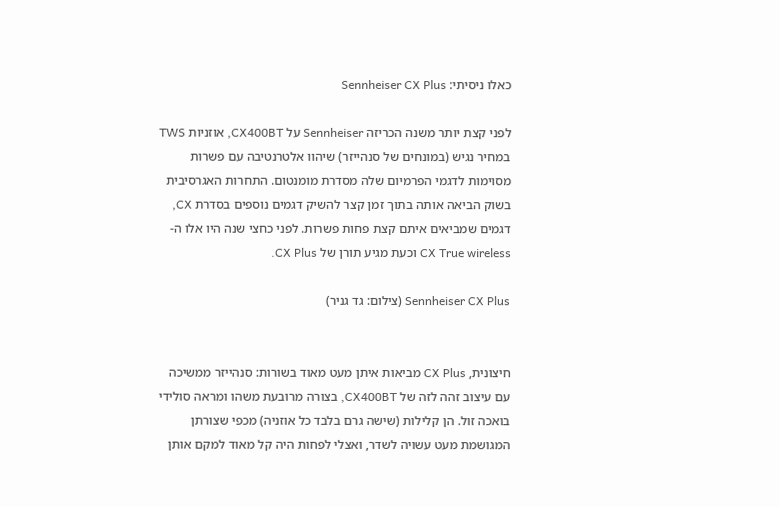כאלו ניסיתי: Sennheiser CX Plus

לפני קצת יותר משנה הכריזה Sennheiser על CX400BT, אוזניות TWS במחיר נגיש (במונחים של סנהייזר) שיהוו אלטרנטיבה עם פשרות מסוימות לדגמי הפרמיום שלה מסדרת מומנטום. התחרות האגרסיבית בשוק הביאה אותה בתוך זמן קצר להשיק דגמים נוספים בסדרת CX, דגמים שמביאים איתם קצת פחות פשרות. לפני כחצי שנה היו אלו ה-CX True wireless וכעת מגיע תורן של CX Plus.

Sennheiser CX Plus (צילום: גד גניר)


חיצונית, CX Plus מביאות איתן מעט מאוד בשורות: סנהייזר ממשיכה עם עיצוב זהה לזה של CX400BT, בצורה מרובעת משהו ומראה סולידי בואכה זול. הן קלילות (שישה גרם בלבד כל אוזניה) מכפי שצורתן המגושמת מעט עשויה לשדר, ואצלי לפחות היה קל מאוד למקם אותן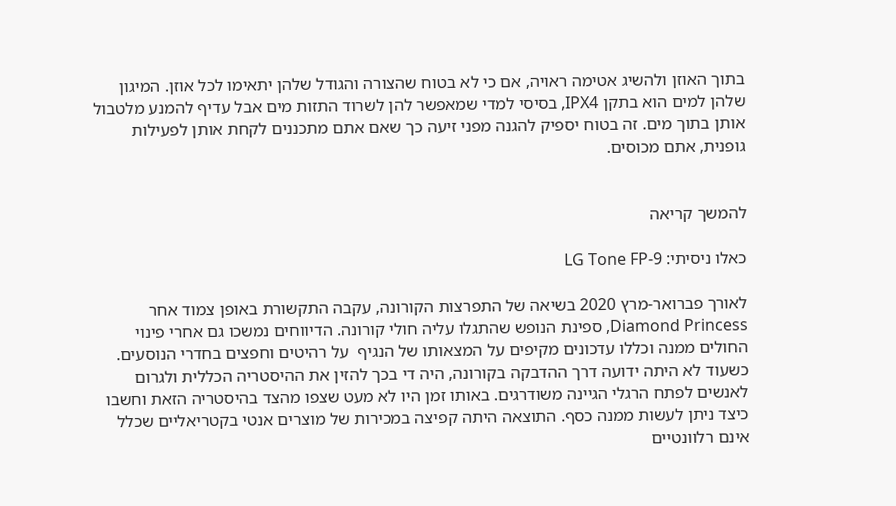בתוך האוזן ולהשיג אטימה ראויה, אם כי לא בטוח שהצורה והגודל שלהן יתאימו לכל אוזן. המיגון שלהן למים הוא בתקן IPX4, בסיסי למדי שמאפשר להן לשרוד התזות מים אבל עדיף להמנע מלטבול אותן בתוך מים. זה בטוח יספיק להגנה מפני זיעה כך שאם אתם מתכננים לקחת אותן לפעילות גופנית, אתם מכוסים.


להמשך קריאה

כאלו ניסיתי: LG Tone FP-9

לאורך פברואר-מרץ 2020 בשיאה של התפרצות הקורונה, עקבה התקשורת באופן צמוד אחר Diamond Princess, ספינת הנופש שהתגלו עליה חולי קורונה. הדיווחים נמשכו גם אחרי פינוי החולים ממנה וכללו עדכונים מקיפים על המצאותו של הנגיף  על רהיטים וחפצים בחדרי הנוסעים. כשעוד לא היתה ידועה דרך ההדבקה בקורונה, היה די בכך להזין את ההיסטריה הכללית ולגרום לאנשים לפתח הרגלי הגיינה משודרגים. באותו זמן היו לא מעט שצפו מהצד בהיסטריה הזאת וחשבו כיצד ניתן לעשות ממנה כסף. התוצאה היתה קפיצה במכירות של מוצרים אנטי בקטריאליים שכלל אינם רלוונטיים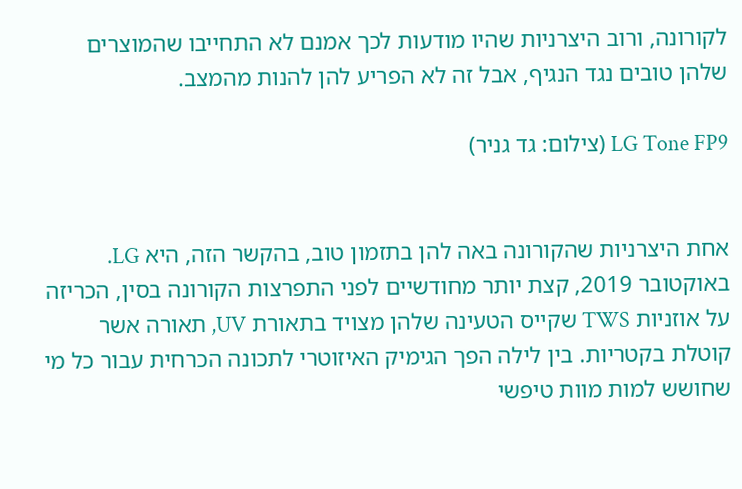לקורונה, ורוב היצרניות שהיו מודעות לכך אמנם לא התחייבו שהמוצרים שלהן טובים נגד הנגיף, אבל זה לא הפריע להן להנות מהמצב.

LG Tone FP9 (צילום: גד גניר)


אחת היצרניות שהקורונה באה להן בתזמון טוב, בהקשר הזה, היא LG. באוקטובר 2019, קצת יותר מחודשיים לפני התפרצות הקורונה בסין, הכריזה על אוזניות TWS שקייס הטעינה שלהן מצויד בתאורת UV, תאורה אשר קוטלת בקטריות. בין לילה הפך הגימיק האיזוטרי לתכונה הכרחית עבור כל מי שחושש למות מוות טיפשי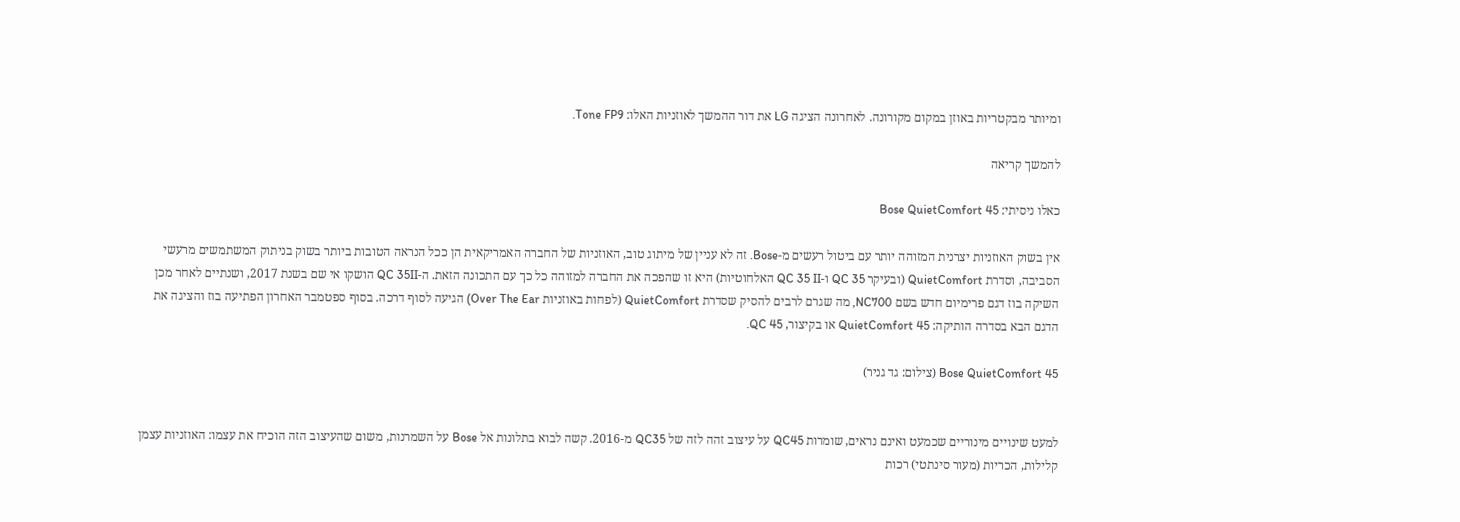ומיותר מבקטריות באוזן במקום מקורונה. לאחרונה הציגה LG את דור ההמשך לאוזניות האלו: Tone FP9.

להמשך קריאה

כאלו ניסיתי: Bose QuietComfort 45

אין בשוק האוזניות יצרנית המזוהה יותר עם ביטול רעשים מ-Bose. זה לא עניין של מיתוג טוב, האוזניות של החברה האמריקאית הן ככל הנראה הטובות ביותר בשוק בניתוק המשתמשים מרעשי הסביבה, וסדרת QuietComfort (ובעיקר QC 35 ו-QC 35 II האלחוטיות) היא זו שהפכה את החברה למזוהה כל כך עם התכונה הזאת. ה-QC 35II הושקו אי שם בשנת 2017, ושנתיים לאחר מכן השיקה בוז דגם פרימיום חדש בשם NC700, מה שגרם לרבים להסיק שסדרת QuietComfort (לפחות באוזניות Over The Ear) הגיעה לסוף דרכה. בסוף ספטמבר האחרון הפתיעה בוז והציגה את הדגם הבא בסדרה הותיקה: QuietComfort 45 או בקיצור, QC 45.

Bose QuietComfort 45 (צילום: גד גניר)


למעט שינויים מינוריים שכמעט ואינם נראים, שומרות QC45 על עיצוב זהה לזה של QC35 מ-2016. קשה לבוא בתלונות אל Bose על השמרנות, משום שהעיצוב הזה הוכיח את עצמו: האוזניות עצמן קלילות, הכריות (מעור סינתטי) רכות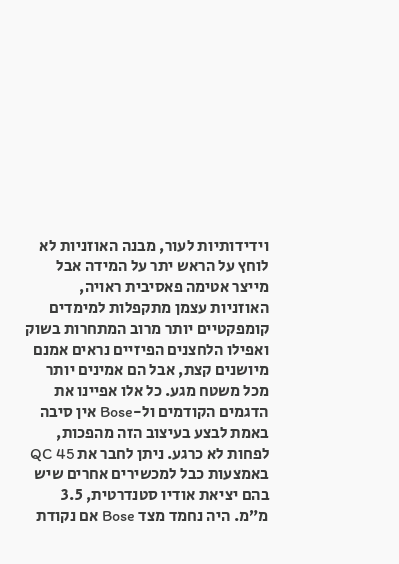וידידותיות לעור, מבנה האוזניות לא לוחץ על הראש יתר על המידה אבל מייצר אטימה פאסיבית ראויה, האוזניות עצמן מתקפלות למימדים קומפקטיים יותר מרוב המתחרות בשוק ואפילו הלחצנים הפיזיים נראים אמנם מיושנים קצת, אבל הם אמינים יותר מכל משטח מגע. כל אלו אפיינו את הדגמים הקודמים ול-Bose אין סיבה באמת לבצע בעיצוב הזה מהפכות, לפחות לא כרגע. ניתן לחבר את QC 45 באמצעות כבל למכשירים אחרים שיש בהם יציאת אודיו סטנדרטית, 3.5 מ”מ. היה נחמד מצד Bose אם נקודת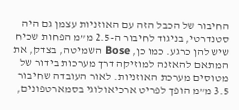החיבור של הכבל הזה עם האוזניות עצמן גם היה סטנדרטי, בניגוד לחיבור ה-2.5 מ”מ הפחות שכיח שיש להן כרגע. כמו כן, Bose השמיטה, בצדק, את המתאם להאזנה למוזיקה דרך מערכות בידור של מטוסים מערכת האוזניות. לאור העובדה שחיבור 3.5 מ”מ הופך לפריט ארכיאולוגי בסמארטפונים,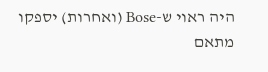היה ראוי ש-Bose (ואחרות) יספקו מתאם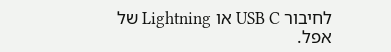לחיבור USB C או Lightning של אפל.